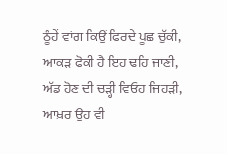ਠੂੰਹੇਂ ਵਾਂਗ ਕਿਉਂ ਫਿਰਦੇ ਪੂਛ ਚੁੱਕੀ,
ਆਕੜ ਫੋਕੀ ਹੈ ਇਹ ਢਹਿ ਜਾਣੀ,
ਅੱਡ ਹੋਣ ਦੀ ਚੜ੍ਹੀ ਵਿਓਹ ਜਿਹੜੀ,
ਆਖ਼ਰ ਉਹ ਵੀ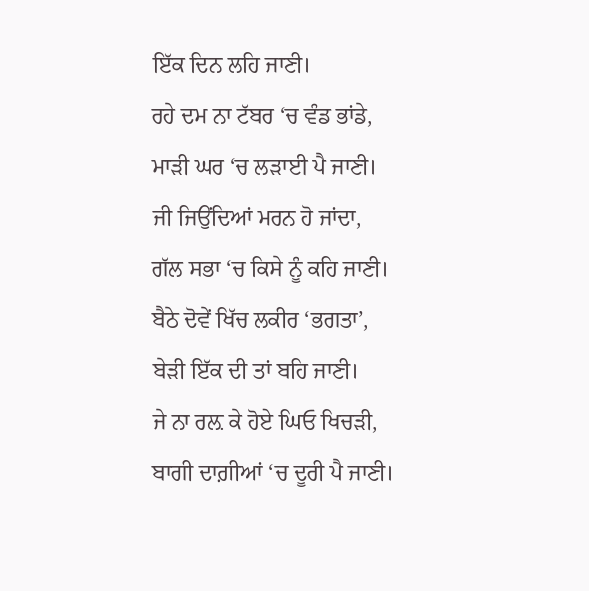ਇੱਕ ਦਿਨ ਲਹਿ ਜਾਣੀ।
ਰਹੇ ਦਮ ਨਾ ਟੱਬਰ ‘ਚ ਵੰਡ ਭਾਂਡੇ,
ਮਾੜੀ ਘਰ ‘ਚ ਲੜਾਈ ਪੈ ਜਾਣੀ।
ਜੀ ਜਿਉਂਦਿਆਂ ਮਰਨ ਹੋ ਜਾਂਦਾ,
ਗੱਲ ਸਭਾ ‘ਚ ਕਿਸੇ ਨੂੰ ਕਹਿ ਜਾਣੀ।
ਬੈਠੇ ਦੋਵੇਂ ਖਿੱਚ ਲਕੀਰ ‘ਭਗਤਾ’,
ਬੇੜੀ ਇੱਕ ਦੀ ਤਾਂ ਬਹਿ ਜਾਣੀ।
ਜੇ ਨਾ ਰਲ਼ ਕੇ ਹੋਏ ਘਿਓ ਖਿਚੜੀ,
ਬਾਗੀ ਦਾਗ਼ੀਆਂ ‘ਚ ਦੂਰੀ ਪੈ ਜਾਣੀ।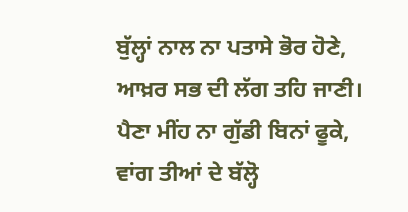ਬੁੱਲ੍ਹਾਂ ਨਾਲ ਨਾ ਪਤਾਸੇ ਭੋਰ ਹੋਣੇ,
ਆਖ਼ਰ ਸਭ ਦੀ ਲੱਗ ਤਹਿ ਜਾਣੀ।
ਪੈਣਾ ਮੀਂਹ ਨਾ ਗੁੱਡੀ ਬਿਨਾਂ ਫੂਕੇ,
ਵਾਂਗ ਤੀਆਂ ਦੇ ਬੱਲ੍ਹੋ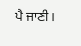ਪੈ ਜਾਣੀ।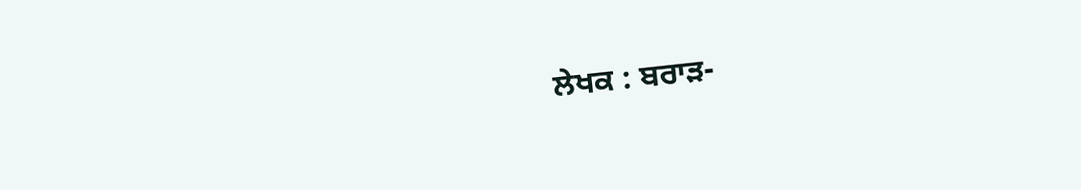ਲੇਖਕ : ਬਰਾੜ-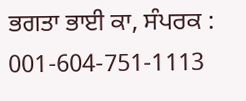ਭਗਤਾ ਭਾਈ ਕਾ, ਸੰਪਰਕ : 001-604-751-1113